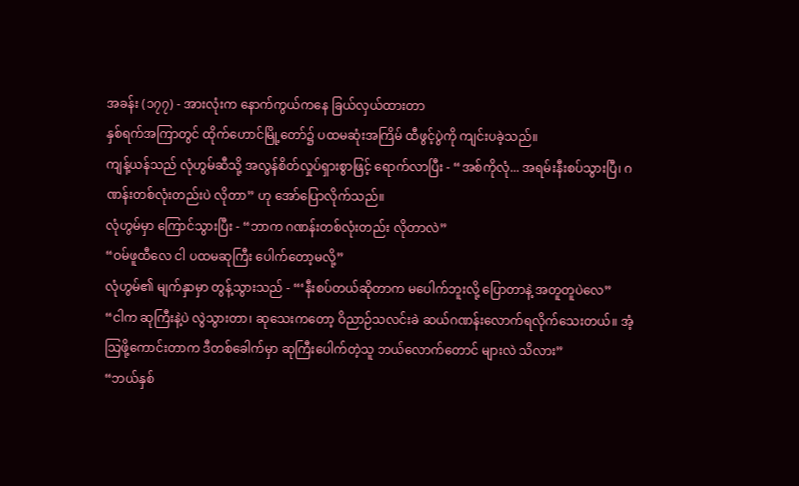အခန်း (၁၇၇) - အားလုံးက နောက်ကွယ်ကနေ ခြယ်လှယ်ထားတာ
နှစ်ရက်အကြာတွင် ထိုက်ဟောင်မြို့တော်၌ ပထမဆုံးအကြိမ် ထီဖွင့်ပွဲကို ကျင်းပခဲ့သည်။
ကျန့်ယန်သည် လုံဟွမ်ဆီသို့ အလွန်စိတ်လှုပ်ရှားစွာဖြင့် ရောက်လာပြီး - “အစ်ကိုလုံ... အရမ်းနီးစပ်သွားပြီ၊ ဂဏန်းတစ်လုံးတည်းပဲ လိုတာ” ဟု အော်ပြောလိုက်သည်။
လုံဟွမ်မှာ ကြောင်သွားပြီး - “ဘာက ဂဏန်းတစ်လုံးတည်း လိုတာလဲ”
“ဝမ်ဖူထီလေ ငါ ပထမဆုကြီး ပေါက်တော့မလို့”
လုံဟွမ်၏ မျက်နှာမှာ တွန့်သွားသည် - “‘နီးစပ်တယ်ဆိုတာက မပေါက်ဘူးလို့ ပြောတာနဲ့ အတူတူပဲလေ”
“ငါက ဆုကြီးနဲ့ပဲ လွဲသွားတာ၊ ဆုသေးကတော့ ဝိညာဉ်သလင်းခဲ ဆယ်ဂဏန်းလောက်ရလိုက်သေးတယ်။ အံ့သြဖို့ကောင်းတာက ဒီတစ်ခေါက်မှာ ဆုကြီးပေါက်တဲ့သူ ဘယ်လောက်တောင် များလဲ သိလား”
“ဘယ်နှစ်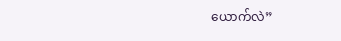ယောက်လဲ”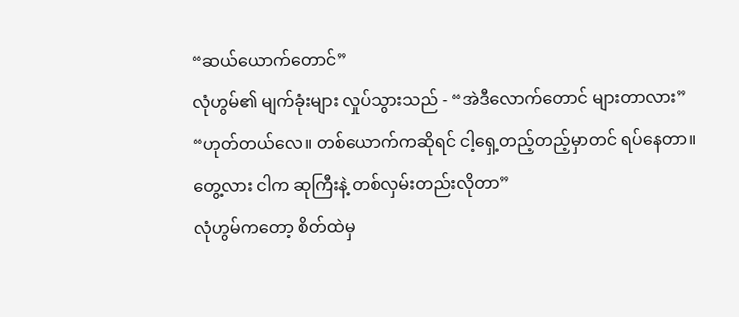“ဆယ်ယောက်တောင်”
လုံဟွမ်၏ မျက်ခုံးများ လှုပ်သွားသည် - “အဲဒီလောက်တောင် များတာလား”
“ဟုတ်တယ်လေ။ တစ်ယောက်ကဆိုရင် ငါ့ရှေ့တည့်တည့်မှာတင် ရပ်နေတာ။ တွေ့လား ငါက ဆုကြီးနဲ့ တစ်လှမ်းတည်းလိုတာ”
လုံဟွမ်ကတော့ စိတ်ထဲမှ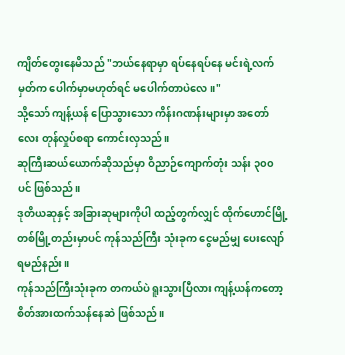ကျိတ်တွေးနေမိသည် "ဘယ်နေရာမှာ ရပ်နေရပ်နေ မင်းရဲ့လက်မှတ်က ပေါက်မှာမဟုတ်ရင် မပေါက်တာပဲလေ။"
သို့သော် ကျန့်ယန် ပြောသွားသော ကိန်းဂဏန်းများမှာ အတော်လေး တုန်လှုပ်စရာ ကောင်းလှသည်။
ဆုကြီးဆယ်ယောက်ဆိုသည်မှာ ဝိညာဉ်ကျောက်တုံး သန်း ၃၀၀ ပင် ဖြစ်သည်။
ဒုတိယဆုနှင့် အခြားဆုများကိုပါ ထည့်တွက်လျှင် ထိုက်ဟောင်မြို့တစ်မြို့တည်းမှာပင် ကုန်သည်ကြီး သုံးခုက ငွေမည်မျှ ပေးလျော်ရမည်နည်း။
ကုန်သည်ကြီးသုံးခုက တကယ်ပဲ ရူးသွားပြီလား ကျန့်ယန်ကတော့ စိတ်အားထက်သန်နေဆဲ ဖြစ်သည်။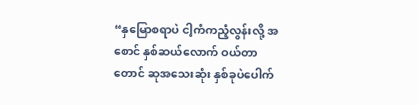“နှမြောစရာပဲ ငါ့ကံကညံ့လွန်းလို့ အစောင် နှစ်ဆယ်လောက် ဝယ်တာတောင် ဆုအသေးဆုံး နှစ်ခုပဲပေါက်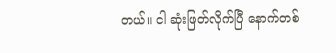တယ်။ ငါ ဆုံးဖြတ်လိုက်ပြီ နောက်တစ်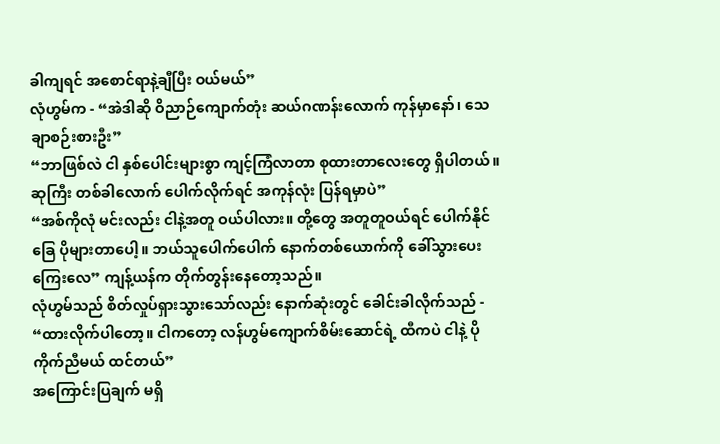ခါကျရင် အစောင်ရာနဲ့ချီပြီး ဝယ်မယ်”
လုံဟွမ်က - “အဲဒါဆို ဝိညာဉ်ကျောက်တုံး ဆယ်ဂဏန်းလောက် ကုန်မှာနော်၊ သေချာစဉ်းစားဦး”
“ဘာဖြစ်လဲ ငါ နှစ်ပေါင်းများစွာ ကျင့်ကြံလာတာ စုထားတာလေးတွေ ရှိပါတယ်။ ဆုကြီး တစ်ခါလောက် ပေါက်လိုက်ရင် အကုန်လုံး ပြန်ရမှာပဲ”
“အစ်ကိုလုံ မင်းလည်း ငါနဲ့အတူ ဝယ်ပါလား။ တို့တွေ အတူတူဝယ်ရင် ပေါက်နိုင်ခြေ ပိုများတာပေါ့။ ဘယ်သူပေါက်ပေါက် နောက်တစ်ယောက်ကို ခေါ်သွားပေးကြေးလေ” ကျန့်ယန်က တိုက်တွန်းနေတော့သည်။
လုံဟွမ်သည် စိတ်လှုပ်ရှားသွားသော်လည်း နောက်ဆုံးတွင် ခေါင်းခါလိုက်သည် - “ထားလိုက်ပါတော့။ ငါကတော့ လန်ဟွမ်ကျောက်စိမ်းဆောင်ရဲ့ ထီကပဲ ငါနဲ့ ပိုကိုက်ညီမယ် ထင်တယ်”
အကြောင်းပြချက် မရှိ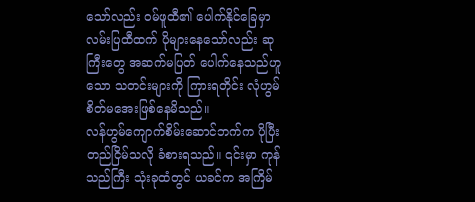သော်လည်း ဝမ်ဖူထီ၏ ပေါက်နိုင်ခြေမှာ လမ်းပြထီထက် ပိုများနေသော်လည်း ဆုကြီးတွေ အဆက်မပြတ် ပေါက်နေသည်ဟူသော သတင်းများကို ကြားရတိုင်း လုံဟွမ် စိတ်မအေးဖြစ်နေမိသည်။
လန်ဟွမ်ကျောက်စိမ်းဆောင်ဘက်က ပိုပြီး တည်ငြိမ်သလို ခံစားရသည်။ ၎င်းမှာ ကုန်သည်ကြီး သုံးခုထံတွင် ယခင်က အကြိမ်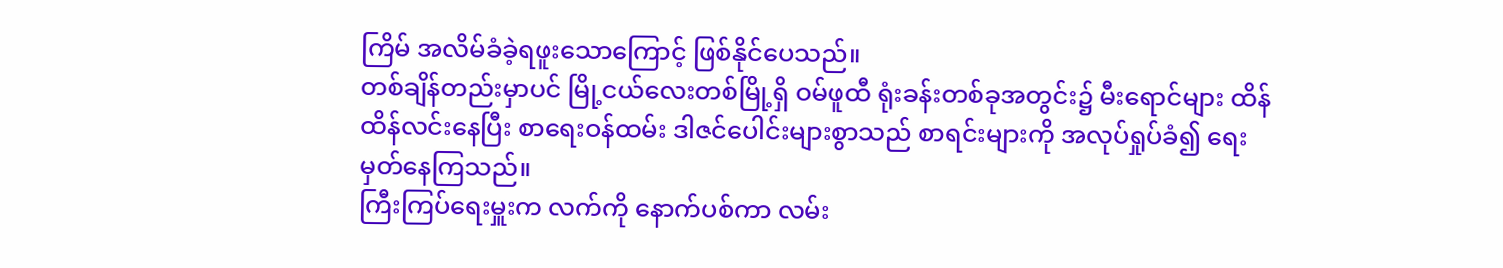ကြိမ် အလိမ်ခံခဲ့ရဖူးသောကြောင့် ဖြစ်နိုင်ပေသည်။
တစ်ချိန်တည်းမှာပင် မြို့ငယ်လေးတစ်မြို့ရှိ ဝမ်ဖူထီ ရုံးခန်းတစ်ခုအတွင်း၌ မီးရောင်များ ထိန်ထိန်လင်းနေပြီး စာရေးဝန်ထမ်း ဒါဇင်ပေါင်းများစွာသည် စာရင်းများကို အလုပ်ရှုပ်ခံ၍ ရေးမှတ်နေကြသည်။
ကြီးကြပ်ရေးမှူးက လက်ကို နောက်ပစ်ကာ လမ်း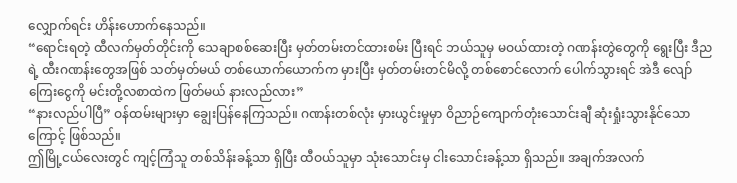လျှောက်ရင်း ဟိန်းဟောက်နေသည်။
“ရောင်းရတဲ့ ထီလက်မှတ်တိုင်းကို သေချာစစ်ဆေးပြီး မှတ်တမ်းတင်ထားစမ်း ပြီးရင် ဘယ်သူမှ မဝယ်ထားတဲ့ ဂဏန်းတွဲတွေကို ရွေးပြီး ဒီညရဲ့ ထီးဂဏန်းတွေအဖြစ် သတ်မှတ်မယ် တစ်ယောက်ယောက်က မှားပြီး မှတ်တမ်းတင်မိလို့ တစ်စောင်လောက် ပေါက်သွားရင် အဲဒီ လျော်ကြေးငွေကို မင်းတို့လစာထဲက ဖြတ်မယ် နားလည်လား”
“နားလည်ပါပြီ” ဝန်ထမ်းများမှာ ချွေးပြန်နေကြသည်။ ဂဏန်းတစ်လုံး မှားယွင်းမှုမှာ ဝိညာဉ်ကျောက်တုံးသောင်းချီ ဆုံးရှုံးသွားနိုင်သောကြောင့် ဖြစ်သည်။
ဤမြို့ငယ်လေးတွင် ကျင့်ကြံသူ တစ်သိန်းခန့်သာ ရှိပြီး ထီဝယ်သူမှာ သုံးသောင်းမှ ငါးသောင်းခန့်သာ ရှိသည်။ အချက်အလက်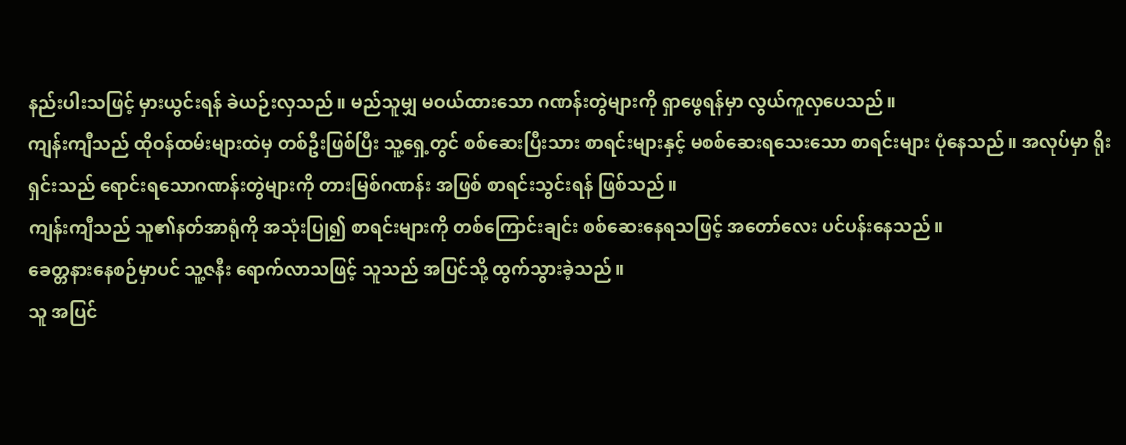နည်းပါးသဖြင့် မှားယွင်းရန် ခဲယဉ်းလှသည်။ မည်သူမျှ မဝယ်ထားသော ဂဏန်းတွဲများကို ရှာဖွေရန်မှာ လွယ်ကူလှပေသည်။
ကျန်းကျီသည် ထိုဝန်ထမ်းများထဲမှ တစ်ဦးဖြစ်ပြီး သူ့ရှေ့တွင် စစ်ဆေးပြီးသား စာရင်းများနှင့် မစစ်ဆေးရသေးသော စာရင်းများ ပုံနေသည်။ အလုပ်မှာ ရိုးရှင်းသည် ရောင်းရသောဂဏန်းတွဲများကို တားမြစ်ဂဏန်း အဖြစ် စာရင်းသွင်းရန် ဖြစ်သည်။
ကျန်းကျီသည် သူ၏နတ်အာရုံကို အသုံးပြု၍ စာရင်းများကို တစ်ကြောင်းချင်း စစ်ဆေးနေရသဖြင့် အတော်လေး ပင်ပန်းနေသည်။
ခေတ္တနားနေစဉ်မှာပင် သူ့ဇနီး ရောက်လာသဖြင့် သူသည် အပြင်သို့ ထွက်သွားခဲ့သည်။
သူ အပြင်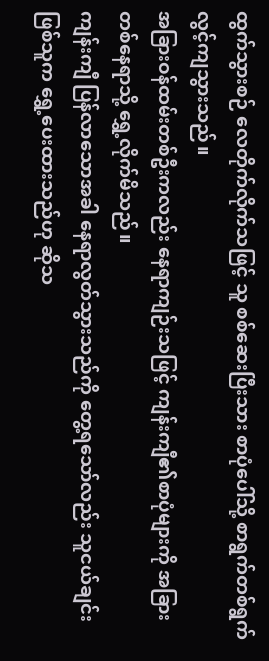ထွက်သွားစဉ် လေတိုက်လိုက်သဖြင့် သူ စစ်ဆေးပြီးသား စာပုံပေါ်သို့ စာရွက်တစ်ရွက် လွင့်ကျသွားသည်။
အခြားဝန်ထမ်းတစ်ဦးကလည်း နေရာကျဉ်းသဖြင့် ကျန်းကျီ၏စာပုံများကို အခြားတစ်နေရာသို့ ရွှေ့လိုက်မိသည်။
ကျန်းကျီ ပြန်လာသောအခါ နေရာလွတ်သွားသည်ကို တွေ့ရသော်လည်း သူငယ်ချင်းဖြစ်သူက ရွှေ့ပေးထားသည်ဟု ဆိုသ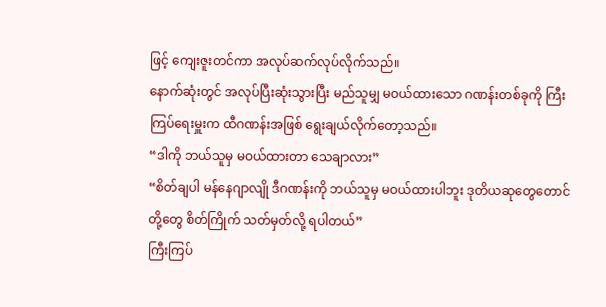ဖြင့် ကျေးဇူးတင်ကာ အလုပ်ဆက်လုပ်လိုက်သည်။
နောက်ဆုံးတွင် အလုပ်ပြီးဆုံးသွားပြီး မည်သူမျှ မဝယ်ထားသော ဂဏန်းတစ်ခုကို ကြီးကြပ်ရေးမှူးက ထီဂဏန်းအဖြစ် ရွေးချယ်လိုက်တော့သည်။
“ဒါကို ဘယ်သူမှ မဝယ်ထားတာ သေချာလား”
“စိတ်ချပါ မန်နေဂျာလျို ဒီဂဏန်းကို ဘယ်သူမှ မဝယ်ထားပါဘူး ဒုတိယဆုတွေတောင် တို့တွေ စိတ်ကြိုက် သတ်မှတ်လို့ ရပါတယ်”
ကြီးကြပ်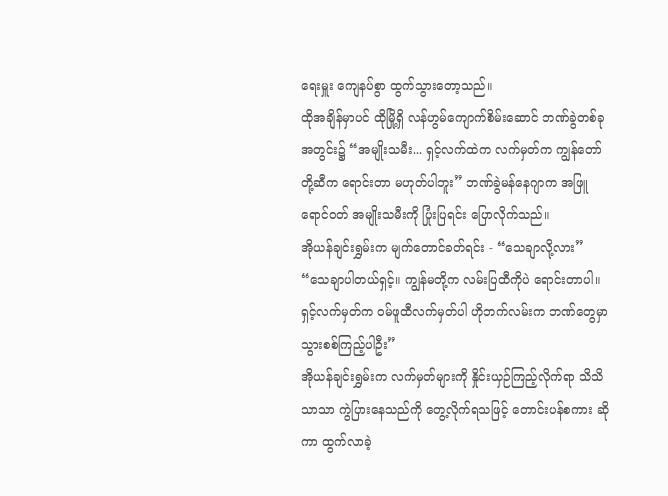ရေးမှူး ကျေနပ်စွာ ထွက်သွားတော့သည်။
ထိုအချိန်မှာပင် ထိုမြို့ရှိ လန်ဟွမ်ကျောက်စိမ်းဆောင် ဘဏ်ခွဲတစ်ခုအတွင်း၌ “အမျိုးသမီး... ရှင့်လက်ထဲက လက်မှတ်က ကျွန်တော်တို့ဆီက ရောင်းတာ မဟုတ်ပါဘူး” ဘဏ်ခွဲမန်နေဂျာက အဖြူရောင်ဝတ် အမျိုးသမီးကို ပြုံးပြရင်း ပြောလိုက်သည်။
အိုယန်ချင်းရွှမ်းက မျက်တောင်ခတ်ရင်း - “သေချာလို့လား”
“သေချာပါတယ်ရှင့်။ ကျွန်မတို့က လမ်းပြထီကိုပဲ ရောင်းတာပါ။ ရှင့်လက်မှတ်က ဝမ်ဖူထီလက်မှတ်ပါ ဟိုဘက်လမ်းက ဘဏ်တွေမှာ သွားစစ်ကြည့်ပါဦး”
အိုယန်ချင်းရွှမ်းက လက်မှတ်များကို နှိုင်းယှဉ်ကြည့်လိုက်ရာ သိသိသာသာ ကွဲပြားနေသည်ကို တွေ့လိုက်ရသဖြင့် တောင်းပန်စကား ဆိုကာ ထွက်လာခဲ့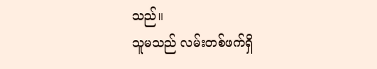သည်။
သူမသည် လမ်းတစ်ဖက်ရှိ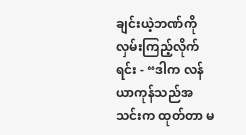ချင်းယဲ့ဘဏ်ကို လှမ်းကြည့်လိုက်ရင်း - “ဒါက လန်ယာကုန်သည်အသင်းက ထုတ်တာ မ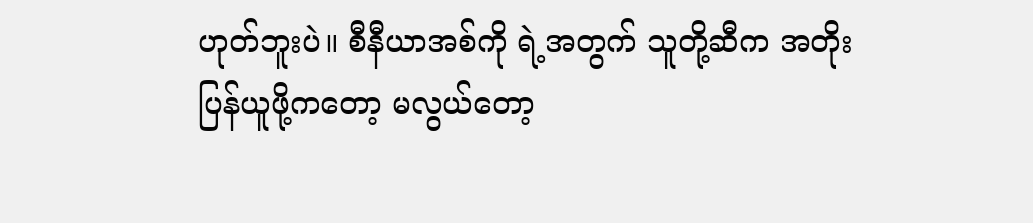ဟုတ်ဘူးပဲ။ စီနီယာအစ်ကို ရဲ့အတွက် သူတို့ဆီက အတိုးပြန်ယူဖို့ကတော့ မလွယ်တော့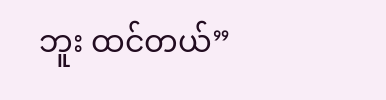ဘူး ထင်တယ်”